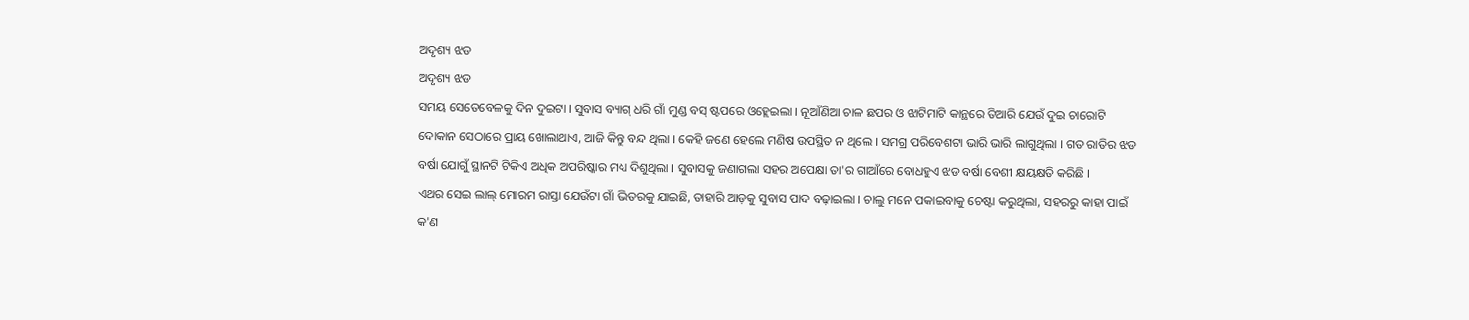ଅଦୃଶ୍ୟ ଝଡ
ଅଦୃଶ୍ୟ ଝଡ
ସମୟ ସେତେବେଳକୁ ଦିନ ଦୁଇଟା । ସୁବାସ ବ୍ୟାଗ୍ ଧରି ଗାଁ ମୁଣ୍ଡ ବସ୍ ଷ୍ଟପରେ ଓହ୍ଲେଇଲା । ନୂଆଁଣିଆ ଚାଳ ଛପର ଓ ଝାଟିମାଟି କାନ୍ଥରେ ତିଆରି ଯେଉଁ ଦୁଇ ଚାରୋଟି ଦୋକାନ ସେଠାରେ ପ୍ରାୟ ଖୋଲାଥାଏ, ଆଜି କିନ୍ତୁ ବନ୍ଦ ଥିଲା । କେହି ଜଣେ ହେଲେ ମଣିଷ ଉପସ୍ଥିତ ନ ଥିଲେ । ସମଗ୍ର ପରିବେଶଟା ଭାରି ଭାରି ଲାଗୁଥିଲା । ଗତ ରାତିର ଝଡ ବର୍ଷା ଯୋଗୁଁ ସ୍ଥାନଟି ଟିକିଏ ଅଧିକ ଅପରିଷ୍କାର ମଧ୍ୟ ଦିଶୁଥିଲା । ସୁବାସକୁ ଜଣାଗଲା ସହର ଅପେକ୍ଷା ତା'ର ଗାଆଁରେ ବୋଧହୁଏ ଝଡ ବର୍ଷା ବେଶୀ କ୍ଷୟକ୍ଷତି କରିଛି ।
ଏଥର ସେଇ ଲାଲ୍ ମୋରମ ରାସ୍ତା ଯେଉଁଟା ଗାଁ ଭିତରକୁ ଯାଇଛି, ତାହାରି ଆଡ଼କୁ ସୁବାସ ପାଦ ବଢ଼ାଇଲା । ଚାଲୁ ମନେ ପକାଇବାକୁ ଚେଷ୍ଟା କରୁଥିଲା, ସହରରୁ କାହା ପାଇଁ କ'ଣ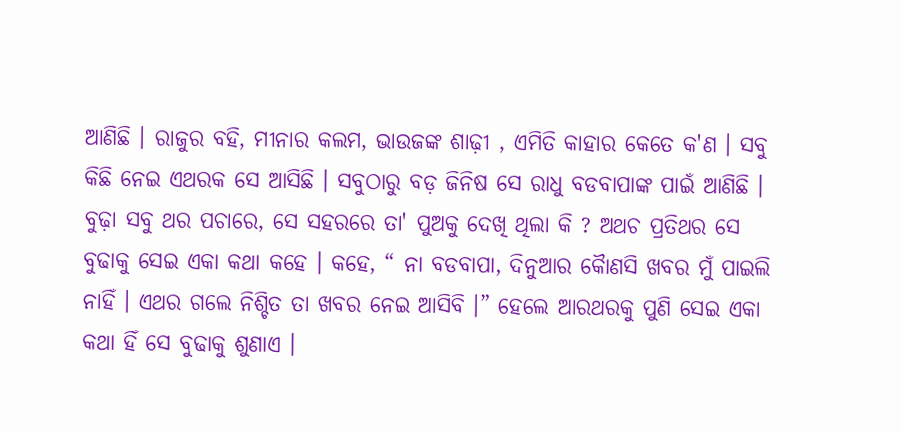ଆଣିଛି । ରାଜୁର ବହି, ମୀନାର କଲମ, ଭାଉଜଙ୍କ ଶାଢ଼ୀ , ଏମିତି କାହାର କେତେ କ'ଣ । ସବୁ କିଛି ନେଇ ଏଥରକ ସେ ଆସିଛି । ସବୁଠାରୁ ବଡ଼ ଜିନିଷ ସେ ରାଧୁ ବଡବାପାଙ୍କ ପାଇଁ ଆଣିଛି । ବୁଢ଼ା ସବୁ ଥର ପଚାରେ, ସେ ସହରରେ ତା' ପୁଅକୁ ଦେଖି ଥିଲା କି ? ଅଥଚ ପ୍ରତିଥର ସେ ବୁଢାକୁ ସେଇ ଏକା କଥା କହେ । କହେ, “ ନା ବଡବାପା, ଦିନୁଆର କୈାଣସି ଖବର ମୁଁ ପାଇଲି ନାହିଁ । ଏଥର ଗଲେ ନିଶ୍ଚିତ ତା ଖବର ନେଇ ଆସିବି ।” ହେଲେ ଆରଥରକୁ ପୁଣି ସେଇ ଏକା କଥା ହିଁ ସେ ବୁଢାକୁ ଶୁଣାଏ ।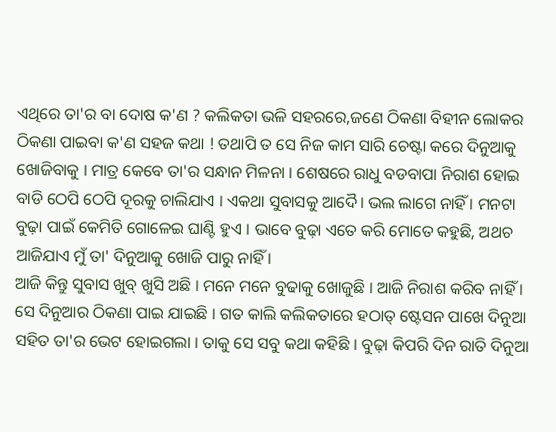ଏଥିରେ ତା'ର ବା ଦୋଷ କ'ଣ ? କଲିକତା ଭଳି ସହରରେ,ଜଣେ ଠିକଣା ବିହୀନ ଲୋକର ଠିକଣା ପାଇବା କ'ଣ ସହଜ କଥା ! ତଥାପି ତ ସେ ନିଜ କାମ ସାରି ଚେଷ୍ଟା କରେ ଦିନୁଆକୁ ଖୋଜିବାକୁ । ମାତ୍ର କେବେ ତା'ର ସନ୍ଧାନ ମିଳନା । ଶେଷରେ ରାଧୁ ବଡବାପା ନିରାଶ ହୋଇ ବାଡି ଠେପି ଠେପି ଦୂରକୁ ଚାଲିଯାଏ । ଏକଥା ସୁବାସକୁ ଆଦୈ। ଭଲ ଲାଗେ ନାହିଁ । ମନଟା ବୁଢ଼ା ପାଇଁ କେମିତି ଗୋଳେଇ ଘାଣ୍ଟି ହୁଏ । ଭାବେ ବୁଢ଼ା ଏତେ କରି ମୋତେ କହୁଛି, ଅଥଚ ଆଜିଯାଏ ମୁଁ ତା' ଦିନୁଆକୁ ଖୋଜି ପାରୁ ନାହିଁ ।
ଆଜି କିନ୍ତୁ ସୁବାସ ଖୁବ୍ ଖୁସି ଅଛି । ମନେ ମନେ ବୁଢାକୁ ଖୋଜୁଛି । ଆଜି ନିରାଶ କରିବ ନାହିଁ । ସେ ଦିନୁଆର ଠିକଣା ପାଇ ଯାଇଛି । ଗତ କାଲି କଲିକତାରେ ହଠାତ୍ ଷ୍ଟେସନ ପାଖେ ଦିନୁଆ ସହିତ ତା'ର ଭେଟ ହୋଇଗଲା । ତାକୁ ସେ ସବୁ କଥା କହିଛି । ବୁଢ଼ା କିପରି ଦିନ ରାତି ଦିନୁଆ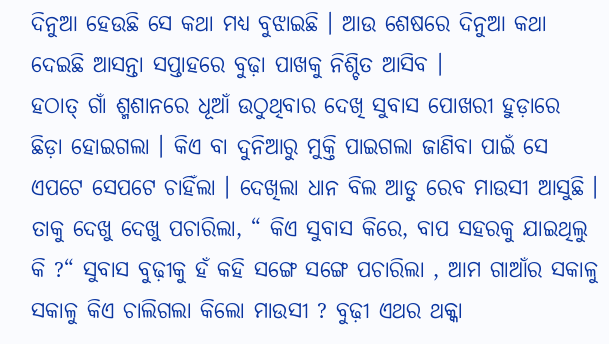ଦିନୁଆ ହେଉଛି ସେ କଥା ମଧ୍ୟ ବୁଝାଇଛି । ଆଉ ଶେଷରେ ଦିନୁଆ କଥା ଦେଇଛି ଆସନ୍ତା ସପ୍ତାହରେ ବୁଢ଼ା ପାଖକୁ ନିଶ୍ଚିତ ଆସିବ ।
ହଠାତ୍ ଗାଁ ଶ୍ମଶାନରେ ଧୂଆଁ ଉଠୁଥିବାର ଦେଖି ସୁବାସ ପୋଖରୀ ହୁଡ଼ାରେ ଛିଡ଼ା ହୋଇଗଲା । କିଏ ବା ଦୁନିଆରୁ ମୁକ୍ତି ପାଇଗଲା ଜାଣିବା ପାଇଁ ସେ ଏପଟେ ସେପଟେ ଚାହିଁଲା । ଦେଖିଲା ଧାନ ବିଲ ଆଡୁ ରେବ ମାଉସୀ ଆସୁଛି । ତାକୁ ଦେଖୁ ଦେଖୁ ପଚାରିଲା, “ କିଏ ସୁବାସ କିରେ, ବାପ ସହରକୁ ଯାଇଥିଲୁ କି ?“ ସୁବାସ ବୁଢ଼ୀକୁ ହଁ କହି ସଙ୍ଗେ ସଙ୍ଗେ ପଚାରିଲା , ଆମ ଗାଆଁର ସକାଳୁ ସକାଳୁ କିଏ ଚାଲିଗଲା କିଲୋ ମାଉସୀ ? ବୁଢ଼ୀ ଏଥର ଥକ୍କା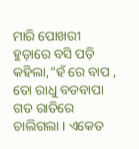ମାରି ପୋଖରୀ ହୁଡ଼ାରେ ବସି ପଡ଼ି କହିଲା,”ହଁ ରେ ବାପ , ତୋ ରାଧୁ ବଡବାପା ଗତ ରାତିରେ ଚାଲିଗଲା । ଏକେତ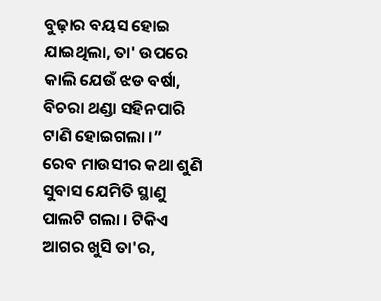ବୁଢ଼ାର ବୟସ ହୋଇ ଯାଇଥିଲା, ତା' ଉପରେ କାଲି ଯେଉଁ ଝଡ ବର୍ଷା, ବିଚରା ଥଣ୍ଡା ସହିନପାରି ଟାଣି ହୋଇଗଲା ।”
ରେବ ମାଉସୀର କଥା ଶୁଣି ସୁବାସ ଯେମିତି ସ୍ଥାଣୁ ପାଲଟି ଗଲା । ଟିକିଏ ଆଗର ଖୁସି ତା'ର,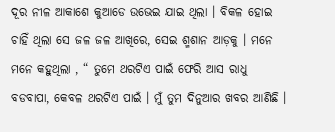ଦୂର ନୀଳ ଆକାଶେ କୁଆଡେ ଉଭେଇ ଯାଇ ଥିଲା । ବିକଳ ହୋଇ ଚାହିଁ ଥିଲା ସେ ଜଳ ଜଳ ଆଖିରେ, ସେଇ ଶ୍ମଶାନ ଆଡ଼କୁ । ମନେ ମନେ କହୁଥିଲା , “ ତୁମେ ଥରଟିଏ ପାଇଁ ଫେରି ଆସ ରାଧୁ ବଡବାପା, କେବଳ ଥରଟିଏ ପାଇଁ । ମୁଁ ତୁମ ଦିନୁଆର ଖବର ଆଣିଛି ।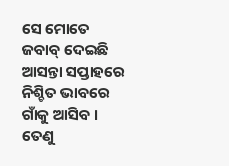ସେ ମୋତେ ଜବାବ୍ ଦେଇଛି ଆସନ୍ତା ସପ୍ତାହରେ ନିଶ୍ଚିତ ଭାବରେ ଗାଁକୁ ଆସିବ । ତେଣୁ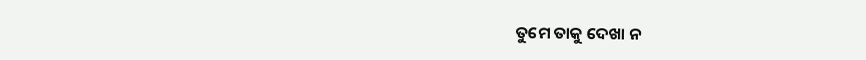ତୁମେ ତାକୁ ଦେଖା ନ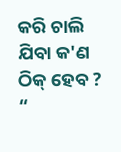କରି ଚାଲି ଯିବା କ'ଣ ଠିକ୍ ହେବ ? “